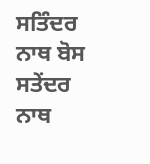ਸਤਿੰਦਰ ਨਾਥ ਬੋਸ
ਸਤੇਂਦਰ ਨਾਥ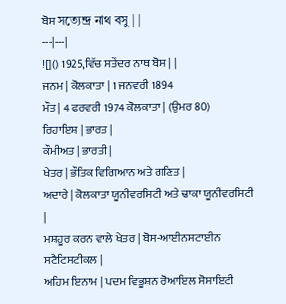ਬੋਸ সত্যেন্দ্র নাথ বসু | |
---|---|
![]() 1925,ਵਿੱਚ ਸਤੇਂਦਰ ਨਾਥ ਬੋਸ | |
ਜਨਮ | ਕੋਲਕਾਤਾ | 1 ਜਨਵਰੀ 1894
ਮੌਤ | 4 ਫਰਵਰੀ 1974 ਕੋਲਕਾਤਾ | (ਉਮਰ 80)
ਰਿਹਾਇਸ਼ | ਭਾਰਤ |
ਕੌਮੀਅਤ | ਭਾਰਤੀ |
ਖੇਤਰ | ਭੌਤਿਕ ਵਿਗਿਆਨ ਅਤੇ ਗਣਿਤ |
ਅਦਾਰੇ | ਕੋਲਕਾਤਾ ਯੂਨੀਵਰਸਿਟੀ ਅਤੇ ਢਾਕਾ ਯੂਨੀਵਰਸਿਟੀ |
ਮਸ਼ਹੂਰ ਕਰਨ ਵਾਲੇ ਖੇਤਰ | ਬੋਸ-ਆਈਨਸਟਾਈਨ ਸਟੈਟਿਸਟੀਕਲ |
ਅਹਿਮ ਇਨਾਮ | ਪਦਮ ਵਿਭੂਸ਼ਨ ਰੋਆਇਲ ਸੋਸਾਇਟੀ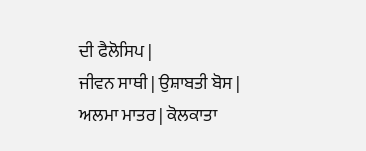ਦੀ ਫੈਲੋਸਿਪ |
ਜੀਵਨ ਸਾਥੀ | ਉਸ਼ਾਬਤੀ ਬੋਸ |
ਅਲਮਾ ਮਾਤਰ | ਕੋਲਕਾਤਾ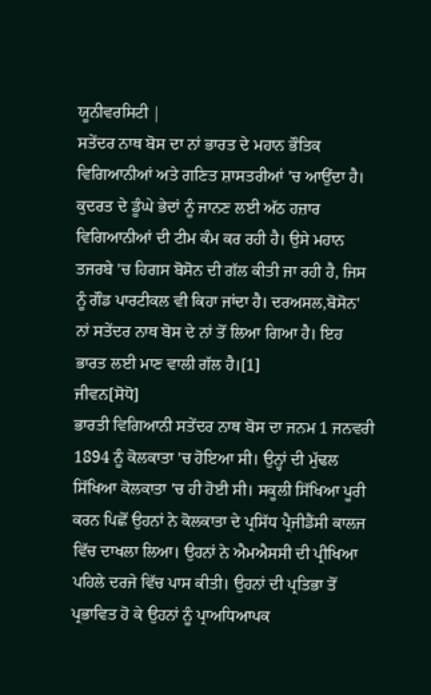ਯੂਨੀਵਰਸਿਟੀ |
ਸਤੇਂਦਰ ਨਾਥ ਬੋਸ ਦਾ ਨਾਂ ਭਾਰਤ ਦੇ ਮਹਾਨ ਭੌਤਿਕ ਵਿਗਿਆਨੀਆਂ ਅਤੇ ਗਣਿਤ ਸ਼ਾਸਤਰੀਆਂ 'ਚ ਆਉਂਦਾ ਹੈ। ਕੁਦਰਤ ਦੇ ਡੂੰਘੇ ਭੇਦਾਂ ਨੂੰ ਜਾਨਣ ਲਈ ਅੱਠ ਹਜ਼ਾਰ ਵਿਗਿਆਨੀਆਂ ਦੀ ਟੀਮ ਕੰਮ ਕਰ ਰਹੀ ਹੈ। ਉਸੇ ਮਹਾਨ ਤਜਰਬੇ 'ਚ ਹਿਗਸ ਬੋਸੋਨ ਦੀ ਗੱਲ ਕੀਤੀ ਜਾ ਰਹੀ ਹੈ, ਜਿਸ ਨੂੰ ਗੌਡ ਪਾਰਟੀਕਲ ਵੀ ਕਿਹਾ ਜਾਂਦਾ ਹੈ। ਦਰਅਸਲ,ਬੋਸੋਨ' ਨਾਂ ਸਤੇਂਦਰ ਨਾਥ ਬੋਸ ਦੇ ਨਾਂ ਤੋਂ ਲਿਆ ਗਿਆ ਹੈ। ਇਹ ਭਾਰਤ ਲਈ ਮਾਣ ਵਾਲੀ ਗੱਲ ਹੈ।[1]
ਜੀਵਨ[ਸੋਧੋ]
ਭਾਰਤੀ ਵਿਗਿਆਨੀ ਸਤੇਂਦਰ ਨਾਥ ਬੋਸ ਦਾ ਜਨਮ 1 ਜਨਵਰੀ 1894 ਨੂੰ ਕੋਲਕਾਤਾ 'ਚ ਹੋਇਆ ਸੀ। ਉਨ੍ਹਾਂ ਦੀ ਮੁੱਢਲ ਸਿੱਖਿਆ ਕੋਲਕਾਤਾ 'ਚ ਹੀ ਹੋਈ ਸੀ। ਸਕੂਲੀ ਸਿੱਖਿਆ ਪੂਰੀ ਕਰਨ ਪਿਛੋਂ ਉਹਨਾਂ ਨੇ ਕੋਲਕਾਤਾ ਦੇ ਪ੍ਰਸਿੱਧ ਪ੍ਰੈਜੀਡੈਂਸੀ ਕਾਲਜ ਵਿੱਚ ਦਾਖਲਾ ਲਿਆ। ਉਹਨਾਂ ਨੇ ਐਮਐਸਸੀ ਦੀ ਪ੍ਰੀਖਿਆ ਪਹਿਲੇ ਦਰਜੇ ਵਿੱਚ ਪਾਸ ਕੀਤੀ। ਉਹਨਾਂ ਦੀ ਪ੍ਰਤਿਭਾ ਤੋਂ ਪ੍ਰਭਾਵਿਤ ਹੋ ਕੇ ਉਹਨਾਂ ਨੂੰ ਪ੍ਰਾਅਧਿਆਪਕ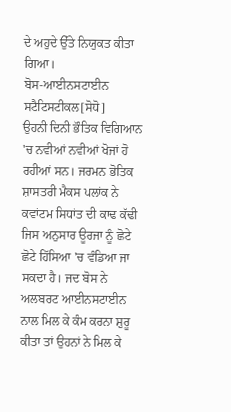ਦੇ ਅਹੁਦੇ ਉੱਤੇ ਨਿਯੁਕਤ ਕੀਤਾ ਗਿਆ।
ਬੋਸ-ਆਈਨਸਟਾਈਨ ਸਟੈਟਿਸਟੀਕਲ[ਸੋਧੋ]
ਉਹਨੀ ਦਿਨੀ ਭੌਤਿਕ ਵਿਗਿਆਨ 'ਚ ਨਵੀਆਂ ਨਵੀਆਂ ਖੋਜਾਂ ਹੋ ਰਹੀਆਂ ਸਨ। ਜਰਮਨ ਭੋਤਿਕ ਸ਼ਾਸਤਰੀ ਮੈਕਸ ਪਲਾਂਕ ਨੇ ਕਵਾਂਟਮ ਸਿਧਾਂਤ ਦੀ ਕਾਢ ਕੱਢੀ ਜਿਸ ਅਨੁਸਾਰ ਊਰਜਾ ਨੂੰ ਛੋਟੇ ਛੋਟੇ ਹਿੱਸਿਆ 'ਚ ਵੰਡਿਆ ਜਾ ਸਕਦਾ ਹੈ। ਜਦ ਬੋਸ ਨੇ ਅਲਬਰਟ ਆਈਨਸਟਾਈਨ ਨਾਲ ਮਿਲ ਕੇ ਕੰਮ ਕਰਨਾ ਸ਼ੁਰੂ ਕੀਤਾ ਤਾਂ ਉਹਨਾਂ ਨੇ ਮਿਲ ਕੇ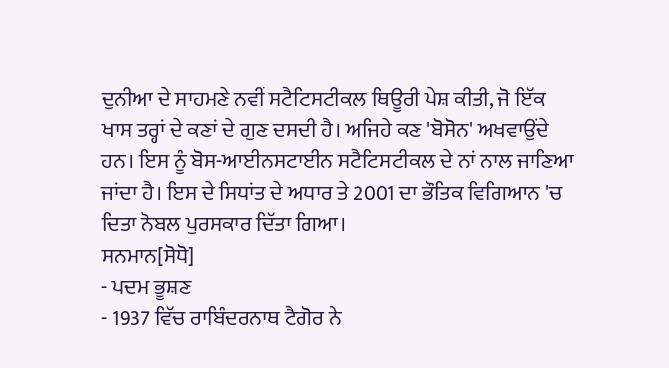ਦੁਨੀਆ ਦੇ ਸਾਹਮਣੇ ਨਵੀਂ ਸਟੈਟਿਸਟੀਕਲ ਥਿਊਰੀ ਪੇਸ਼ ਕੀਤੀ, ਜੋ ਇੱਕ ਖਾਸ ਤਰ੍ਹਾਂ ਦੇ ਕਣਾਂ ਦੇ ਗੁਣ ਦਸਦੀ ਹੈ। ਅਜਿਹੇ ਕਣ 'ਬੋਸੋਨ' ਅਖਵਾਉਂਦੇ ਹਨ। ਇਸ ਨੂੰ ਬੋਸ-ਆਈਨਸਟਾਈਨ ਸਟੈਟਿਸਟੀਕਲ ਦੇ ਨਾਂ ਨਾਲ ਜਾਣਿਆ ਜਾਂਦਾ ਹੈ। ਇਸ ਦੇ ਸਿਧਾਂਤ ਦੇ ਅਧਾਰ ਤੇ 2001 ਦਾ ਭੌਤਿਕ ਵਿਗਿਆਨ 'ਚ ਦਿਤਾ ਨੋਬਲ ਪੁਰਸਕਾਰ ਦਿੱਤਾ ਗਿਆ।
ਸਨਮਾਨ[ਸੋਧੋ]
- ਪਦਮ ਭੂਸ਼ਣ
- 1937 ਵਿੱਚ ਰਾਬਿੰਦਰਨਾਥ ਟੈਗੋਰ ਨੇ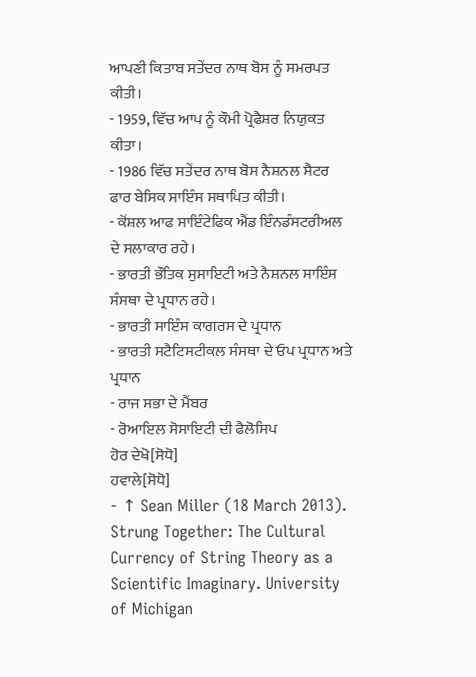ਆਪਣੀ ਕਿਤਾਬ ਸਤੇਂਦਰ ਨਾਥ ਬੋਸ ਨੂੰ ਸਮਰਪਤ ਕੀਤੀ।
- 1959, ਵਿੱਚ ਆਪ ਨੂੰ ਕੌਮੀ ਪ੍ਰੋਫੈਸ਼ਰ ਨਿਯੁਕਤ ਕੀਤਾ।
- 1986 ਵਿੱਚ ਸਤੇਂਦਰ ਨਾਥ ਬੋਸ ਨੈਸ਼ਨਲ ਸੈਟਰ ਫਾਰ ਬੇਸਿਕ ਸਾਇੰਸ ਸਥਾਪਿਤ ਕੀਤੀ।
- ਕੋਂਸ਼ਲ ਆਫ ਸਾਇੰਟੇਫਿਕ ਐਂਡ ਇੰਨਡੰਸਟਰੀਅਲ ਦੇ ਸਲਾਕਾਰ ਰਹੇ।
- ਭਾਰਤੀ ਭੌਤਿਕ ਸੁਸਾਇਟੀ ਅਤੇ ਨੈਸ਼ਨਲ ਸਾਇੰਸ ਸੰਸਥਾ ਦੇ ਪ੍ਰਧਾਨ ਰਹੇ।
- ਭਾਰਤੀ ਸਾਇੰਸ ਕਾਗਰਸ ਦੇ ਪ੍ਰਧਾਨ
- ਭਾਰਤੀ ਸਟੈਟਿਸਟੀਕਲ ਸੰਸਥਾ ਦੇ ਓਪ ਪ੍ਰਧਾਨ ਅਤੇ ਪ੍ਰਧਾਨ
- ਰਾਜ ਸਭਾ ਦੇ ਮੈਂਬਰ
- ਰੋਆਇਲ ਸੋਸਾਇਟੀ ਦੀ ਫੈਲੋਸਿਪ
ਹੋਰ ਦੇਖੋ[ਸੋਧੋ]
ਹਵਾਲੇ[ਸੋਧੋ]
- ↑ Sean Miller (18 March 2013). Strung Together: The Cultural Currency of String Theory as a Scientific Imaginary. University of Michigan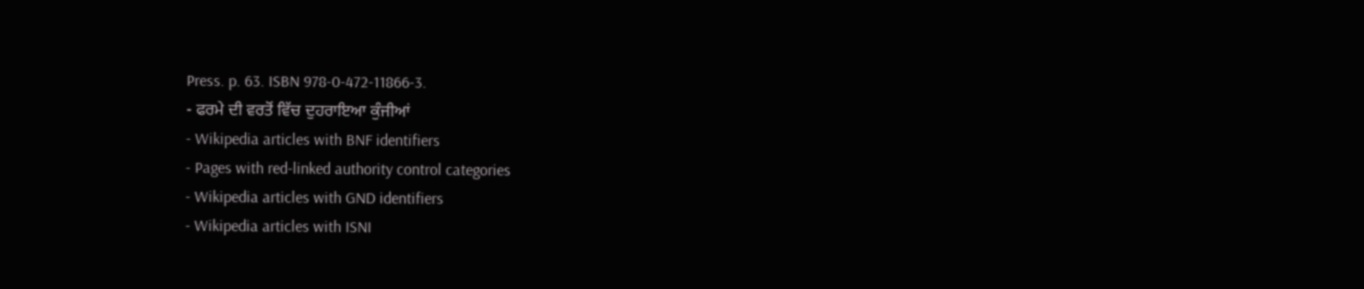Press. p. 63. ISBN 978-0-472-11866-3.
- ਫਰਮੇ ਦੀ ਵਰਤੋਂ ਵਿੱਚ ਦੁਹਰਾਇਆ ਕੁੰਜੀਆਂ
- Wikipedia articles with BNF identifiers
- Pages with red-linked authority control categories
- Wikipedia articles with GND identifiers
- Wikipedia articles with ISNI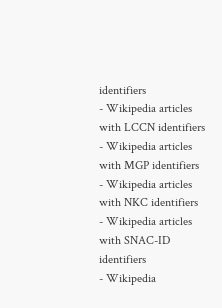identifiers
- Wikipedia articles with LCCN identifiers
- Wikipedia articles with MGP identifiers
- Wikipedia articles with NKC identifiers
- Wikipedia articles with SNAC-ID identifiers
- Wikipedia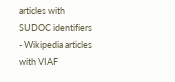articles with SUDOC identifiers
- Wikipedia articles with VIAF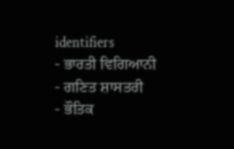identifiers
- ਭਾਰਤੀ ਵਿਗਿਆਨੀ
- ਗਣਿਤ ਸ਼ਾਸਤਰੀ
- ਭੌਤਿਕ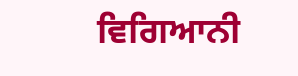ਵਿਗਿਆਨੀ